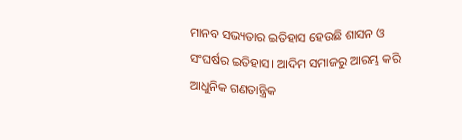ମାନବ ସଭ୍ୟତାର ଇତିହାସ ହେଉଛି ଶାସନ ଓ ସଂଘର୍ଷର ଇତିହାସ। ଆଦିମ ସମାଜରୁ ଆରମ୍ଭ କରି ଆଧୁନିକ ଗଣତାନ୍ତ୍ରିକ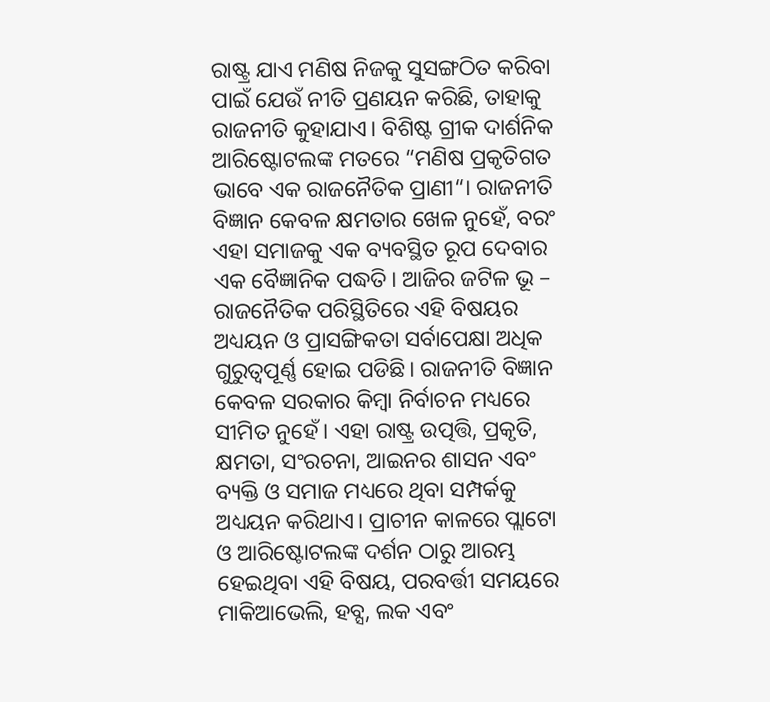ରାଷ୍ଟ୍ର ଯାଏ ମଣିଷ ନିଜକୁ ସୁସଙ୍ଗଠିତ କରିବା ପାଇଁ ଯେଉଁ ନୀତି ପ୍ରଣୟନ କରିଛି, ତାହାକୁ ରାଜନୀତି କୁହାଯାଏ। ବିଶିଷ୍ଟ ଗ୍ରୀକ ଦାର୍ଶନିକ ଆରିଷ୍ଟୋଟଲଙ୍କ ମତରେ “ମଣିଷ ପ୍ରକୃତିଗତ ଭାବେ ଏକ ରାଜନୈତିକ ପ୍ରାଣୀ“। ରାଜନୀତି ବିଜ୍ଞାନ କେବଳ କ୍ଷମତାର ଖେଳ ନୁହେଁ, ବରଂ ଏହା ସମାଜକୁ ଏକ ବ୍ୟବସ୍ଥିତ ରୂପ ଦେବାର ଏକ ବୈଜ୍ଞାନିକ ପଦ୍ଧତି। ଆଜିର ଜଟିଳ ଭୂ – ରାଜନୈତିକ ପରିସ୍ଥିତିରେ ଏହି ବିଷୟର ଅଧ୍ୟୟନ ଓ ପ୍ରାସଙ୍ଗିକତା ସର୍ବାପେକ୍ଷା ଅଧିକ ଗୁରୁତ୍ବପୂର୍ଣ୍ଣ ହୋଇ ପଡିଛି। ରାଜନୀତି ବିଜ୍ଞାନ କେବଳ ସରକାର କିମ୍ବା ନିର୍ବାଚନ ମଧ୍ୟରେ ସୀମିତ ନୁହେଁ। ଏହା ରାଷ୍ଟ୍ର ଉତ୍ପତ୍ତି, ପ୍ରକୃତି, କ୍ଷମତା, ସଂରଚନା, ଆଇନର ଶାସନ ଏବଂ ବ୍ୟକ୍ତି ଓ ସମାଜ ମଧ୍ୟରେ ଥିବା ସମ୍ପର୍କକୁ ଅଧ୍ୟୟନ କରିଥାଏ। ପ୍ରାଚୀନ କାଳରେ ପ୍ଲାଟୋ ଓ ଆରିଷ୍ଟୋଟଲଙ୍କ ଦର୍ଶନ ଠାରୁ ଆରମ୍ଭ ହେଇଥିବା ଏହି ବିଷୟ, ପରବର୍ତ୍ତୀ ସମୟରେ ମାକିଆଭେଲି, ହବ୍ସ, ଲକ ଏବଂ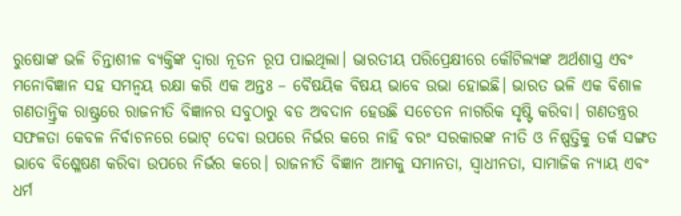ରୁଷୋଙ୍କ ଭଳି ଚିନ୍ତାଶୀଳ ବ୍ୟକ୍ତିଙ୍କ ଦ୍ବାରା ନୂତନ ରୂପ ପାଇଥିଲା। ଭାରତୀୟ ପରିପ୍ରେକ୍ଷୀରେ କୌଟିଲ୍ୟଙ୍କ ଅର୍ଥଶାସ୍ତ୍ର ଏବଂ ମନୋବିଜ୍ଞାନ ସହ ସମନ୍ବୟ ରକ୍ଷା କରି ଏକ ଅନ୍ତଃ – ବୈଷୟିକ ବିଷୟ ଭାବେ ଉଭା ହୋଇଛି। ଭାରତ ଭଳି ଏକ ବିଶାଳ ଗଣତାନ୍ତ୍ରିକ ରାଷ୍ଟ୍ରରେ ରାଜନୀତି ବିଜ୍ଞାନର ସବୁଠାରୁ ବଡ ଅବଦାନ ହେଉଛି ସଚେତନ ନାଗରିକ ସୃଷ୍ଟି କରିବା। ଗଣତନ୍ତ୍ରର ସଫଳତା କେବଳ ନିର୍ବାଚନରେ ଭୋଟ୍ ଦେବା ଉପରେ ନିର୍ଭର କରେ ନାହି ବରଂ ସରକାରଙ୍କ ନୀତି ଓ ନିଷ୍ପତ୍ତିକୁ ତର୍କ ସଙ୍ଗତ ଭାବେ ବିଶ୍ଳେଷଣ କରିବା ଉପରେ ନିର୍ଭର କରେ। ରାଜନୀତି ବିଜ୍ଞାନ ଆମକୁ ସମାନତା, ସ୍ବାଧୀନତା, ସାମାଜିକ ନ୍ୟାୟ ଏବଂ ଧର୍ମ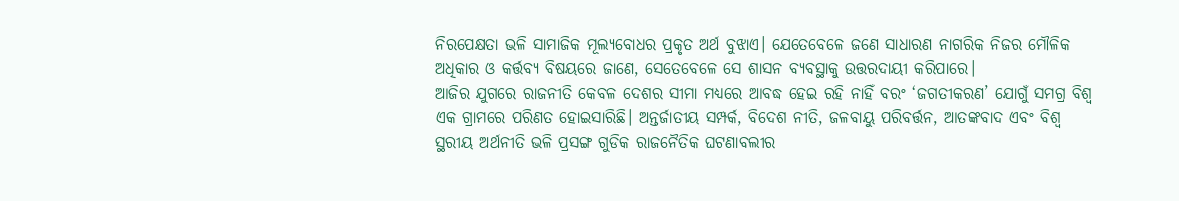ନିରପେକ୍ଷତା ଭଳି ସାମାଜିକ ମୂଲ୍ୟବୋଧର ପ୍ରକୃତ ଅର୍ଥ ବୁଝାଏ। ଯେତେବେଳେ ଜଣେ ସାଧାରଣ ନାଗରିକ ନିଜର ମୌଳିକ ଅଧିକାର ଓ କର୍ତ୍ତବ୍ୟ ବିଷୟରେ ଜାଣେ, ସେତେବେଳେ ସେ ଶାସନ ବ୍ୟବସ୍ଥାକୁ ଉତ୍ତରଦାୟୀ କରିପାରେ।
ଆଜିର ଯୁଗରେ ରାଜନୀତି କେବଳ ଦେଶର ସୀମା ମଧ୍ୟରେ ଆବଦ୍ଧ ହେଇ ରହି ନାହିଁ ବରଂ ‘ଜଗତୀକରଣ’ ଯୋଗୁଁ ସମଗ୍ର ବିଶ୍ଵ ଏକ ଗ୍ରାମରେ ପରିଣତ ହୋଇସାରିଛି। ଅନ୍ତର୍ଜାତୀୟ ସମ୍ପର୍କ, ବିଦେଶ ନୀତି, ଜଳବାୟୁ ପରିବର୍ତ୍ତନ, ଆତଙ୍କବାଦ ଏବଂ ବିଶ୍ଵ ସ୍ଥରୀୟ ଅର୍ଥନୀତି ଭଳି ପ୍ରସଙ୍ଗ ଗୁଡିକ ରାଜନୈତିକ ଘଟଣାବଲୀର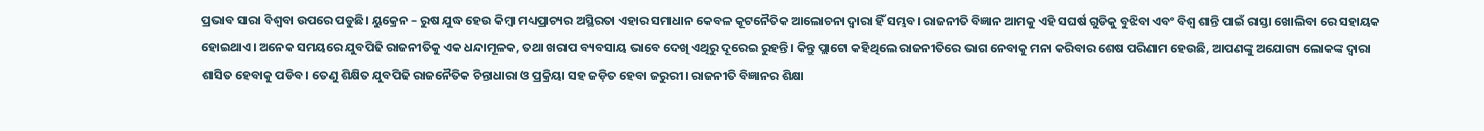ପ୍ରଭାବ ସାରା ବିଶ୍ଵବା ଉପରେ ପଡୁଛି। ୟୁକ୍ରେନ – ରୁଷ ଯୁଦ୍ଧ ହେଉ କିମ୍ବା ମଧ୍ୟପ୍ରାଚ୍ୟର ଅସ୍ଥିରତା ଏହାର ସମାଧାନ କେବଳ କୂଟନୈତିକ ଆଲୋଚନା ଦ୍ୱାରା ହିଁ ସମ୍ଭବ। ରାଜନୀତି ବିଜ୍ଞାନ ଆମକୁ ଏହି ସଘର୍ଷ ଗୁଡିକୁ ବୁଝିବା ଏବଂ ବିଶ୍ଵ ଶାନ୍ତି ପାଇଁ ରାସ୍ତା ଖୋଲିବା ରେ ସହାୟକ ହୋଇଥାଏ। ଅନେକ ସମୟରେ ଯୁବପିଢି ରାଜନୀତିକୁ ଏକ ଧନ୍ଦାମୂଳକ, ତଥା ଖରାପ ବ୍ୟବସାୟ ଭାବେ ଦେଖି ଏଥିରୁ ଦୂରେଇ ରୁହନ୍ତି। କିନ୍ତୁ ପ୍ଲାଟୋ କହିଥିଲେ ରାଜନୀତିରେ ଭାଗ ନେବାକୁ ମନା କରିବାର ଶେଷ ପରିଣାମ ହେଉଛି, ଆପଣଙ୍କୁ ଅଯୋଗ୍ୟ ଲୋକଙ୍କ ଦ୍ଵାରା ଶାସିତ ହେବାକୁ ପଡିବ। ତେଣୁ ଶିକ୍ଷିତ ଯୁବପିଢି ରାଜନୈତିକ ଚିନ୍ତାଧାରା ଓ ପ୍ରକ୍ରିୟା ସହ ଜଡ଼ିତ ହେବା ଜରୁରୀ। ରାଜନୀତି ବିଜ୍ଞାନର ଶିକ୍ଷା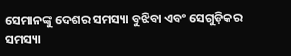ସେମାନଙ୍କୁ ଦେଶର ସମସ୍ୟା ବୁଝିବା ଏବଂ ସେଗୁଡ଼ିକର ସମସ୍ୟା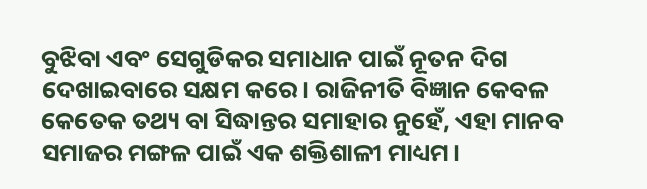ବୁଝିବା ଏବଂ ସେଗୁଡିକର ସମାଧାନ ପାଇଁ ନୂତନ ଦିଗ ଦେଖାଇବାରେ ସକ୍ଷମ କରେ। ରାଜିନୀତି ବିଜ୍ଞାନ କେବଳ କେତେକ ତଥ୍ୟ ବା ସିଦ୍ଧାନ୍ତର ସମାହାର ନୁହେଁ, ଏହା ମାନବ ସମାଜର ମଙ୍ଗଳ ପାଇଁ ଏକ ଶକ୍ତିଶାଳୀ ମାଧ୍ୟମ।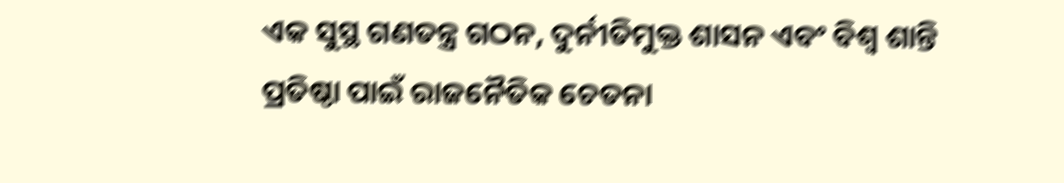ଏକ ସୁସ୍ଥ ଗଣତନ୍ତ୍ର ଗଠନ, ଦୁର୍ନୀତିମୁକ୍ତ ଶାସନ ଏବଂ ବିଶ୍ଵ ଶାନ୍ତି ପ୍ରତିଷ୍ଠା ପାଇଁ ରାଜନୈତିକ ଚେତନା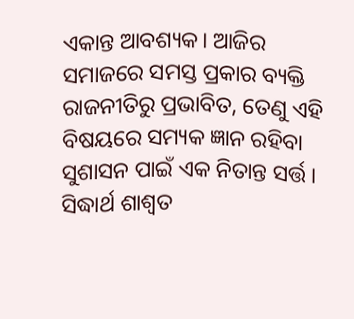ଏକାନ୍ତ ଆବଶ୍ୟକ। ଆଜିର ସମାଜରେ ସମସ୍ତ ପ୍ରକାର ବ୍ୟକ୍ତି ରାଜନୀତିରୁ ପ୍ରଭାବିତ, ତେଣୁ ଏହି ବିଷୟରେ ସମ୍ୟକ ଜ୍ଞାନ ରହିବା ସୁଶାସନ ପାଇଁ ଏକ ନିତାନ୍ତ ସର୍ତ୍ତ।
ସିଦ୍ଧାର୍ଥ ଶାଶ୍ଵତ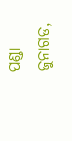ପଣ୍ଡା
ଜୁନାଗଡ,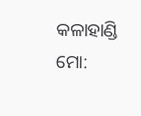କଳାହାଣ୍ଡି
ମୋ: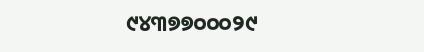୯୪୩୭୭୦୦୦୨୯